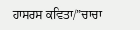ਹਾਸਰਸ ਕਵਿਤਾ/”ਚਾਚਾ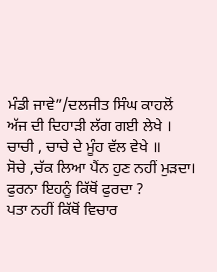ਮੰਡੀ ਜਾਵੇ”/ਦਲਜੀਤ ਸਿੰਘ ਕਾਹਲੋਂ
ਅੱਜ ਦੀ ਦਿਹਾੜੀ ਲੱਗ ਗਈ ਲੇਖੇ ।
ਚਾਚੀ , ਚਾਚੇ ਦੇ ਮੂੰਹ ਵੱਲ ਵੇਖੇ ॥
ਸੋਚੇ ,ਚੱਕ ਲਿਆ ਪੈਂਨ ਹੁਣ ਨਹੀਂ ਮੁੜਦਾ।
ਫੁਰਨਾ ਇਹਨੂੰ ਕਿੱਥੋਂ ਫੁਰਦਾ ?
ਪਤਾ ਨਹੀਂ ਕਿੱਥੋਂ ਵਿਚਾਰ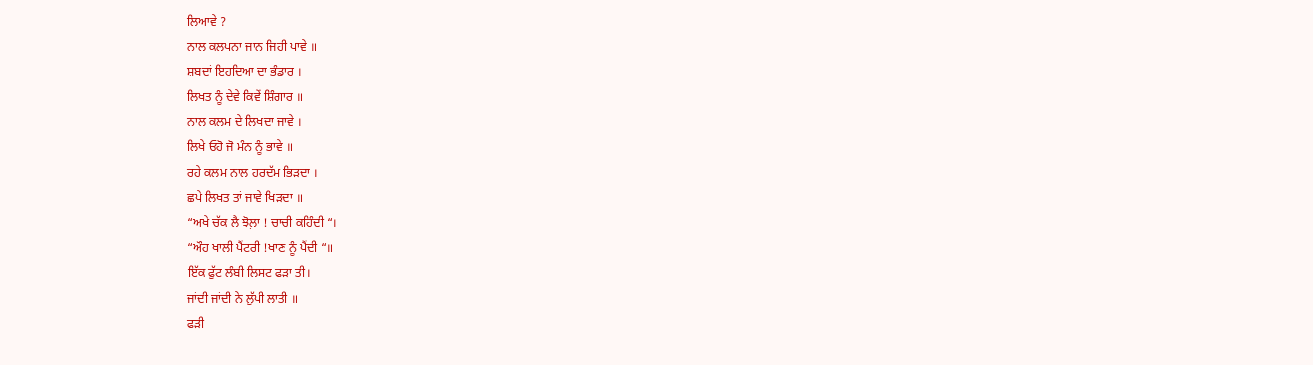ਲਿਆਵੇ ?
ਨਾਲ ਕਲਪਨਾ ਜਾਨ ਜਿਹੀ ਪਾਵੇ ॥
ਸ਼ਬਦਾਂ ਇਹਦਿਆ ਦਾ ਭੰਡਾਰ ।
ਲਿਖਤ ਨੂੰ ਦੇਵੇ ਕਿਵੇਂ ਸ਼ਿੰਗਾਰ ॥
ਨਾਲ ਕਲਮ ਦੇ ਲਿਖਦਾ ਜਾਵੇ ।
ਲਿਖੇ ਓਹੋ ਜੋ ਮੰਨ ਨੂੰ ਭਾਵੇ ॥
ਰਹੇ ਕਲਮ ਨਾਲ ਹਰਦੱਮ ਭਿੜਦਾ ।
ਛਪੇ ਲਿਖਤ ਤਾਂ ਜਾਵੇ ਖਿੜਦਾ ॥
“ਅਖੇ ਚੱਕ ਲੈ ਝੋਲ਼ਾ ! ਚਾਚੀ ਕਹਿੰਦੀ “।
“ਔਹ ਖਾਲੀ ਪੈਂਟਰੀ !ਖਾਣ ਨੂੰ ਪੈਂਦੀ “॥
ਇੱਕ ਫੁੱਟ ਲੰਬੀ ਲਿਸਟ ਫੜਾ ਤੀ।
ਜਾਂਦੀ ਜਾਂਦੀ ਨੇ ਲੁੱਪੀ ਲਾਤੀ ॥
ਫੜੀ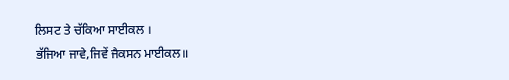ਲਿਸਟ ਤੇ ਚੱਕਿਆ ਸਾਈਕਲ ।
ਭੱਜਿਆ ਜਾਵੇ,ਜਿਵੇਂ ਜੈਕਸਨ ਮਾਈਕਲ॥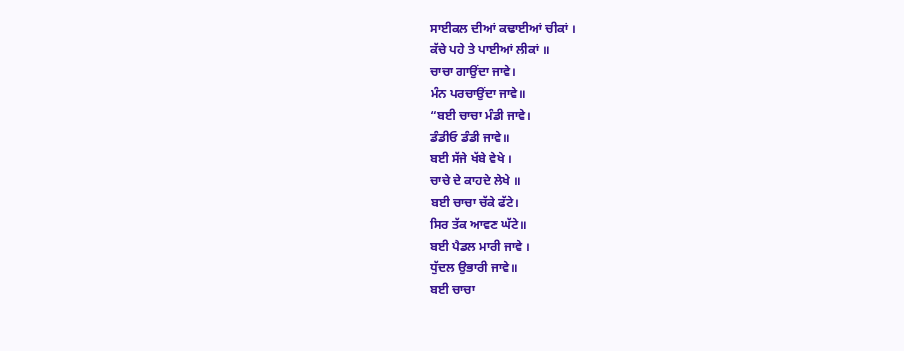ਸਾਈਕਲ ਦੀਆਂ ਕਢਾਈਆਂ ਚੀਕਾਂ ।
ਕੱਚੇ ਪਹੇ ਤੇ ਪਾਈਆਂ ਲੀਕਾਂ ॥
ਚਾਚਾ ਗਾਉਂਦਾ ਜਾਵੇ।
ਮੰਨ ਪਰਚਾਉਂਦਾ ਜਾਵੇ॥
“ਬਈ ਚਾਚਾ ਮੰਡੀ ਜਾਵੇ।
ਡੰਡੀਓ ਡੰਡੀ ਜਾਵੇ॥
ਬਈ ਸੱਜੇ ਖੱਬੇ ਵੇਖੇ ।
ਚਾਚੇ ਦੇ ਕਾਹਦੇ ਲੇਖੇ ॥
ਬਈ ਚਾਚਾ ਚੱਕੇ ਫੱਟੇ।
ਸਿਰ ਤੱਕ ਆਵਣ ਘੱਟੇ॥
ਬਈ ਪੈਡਲ ਮਾਰੀ ਜਾਵੇ ।
ਧੁੱਦਲ ਉਭਾਰੀ ਜਾਵੇ॥
ਬਈ ਚਾਚਾ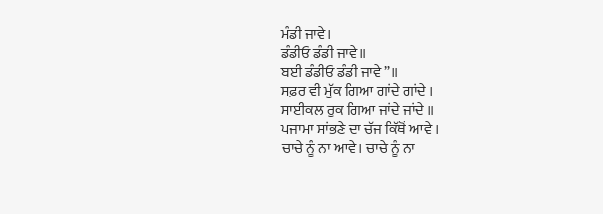ਮੰਡੀ ਜਾਵੇ।
ਡੰਡੀਓ ਡੰਡੀ ਜਾਵੇ॥
ਬਈ ਡੰਡੀਓ ਡੰਡੀ ਜਾਵੇ”॥
ਸਫ਼ਰ ਵੀ ਮੁੱਕ ਗਿਆ ਗਾਂਦੇ ਗਾਂਦੇ ।
ਸਾਈਕਲ ਰੁਕ ਗਿਆ ਜਾਂਦੇ ਜਾਂਦੇ ॥
ਪਜਾਮਾ ਸਾਂਭਣੇ ਦਾ ਚੱਜ ਕਿੱਥੋਂ ਆਵੇ ।
ਚਾਚੇ ਨੂੰ ਨਾ ਆਵੇ। ਚਾਚੇ ਨੂੰ ਨਾ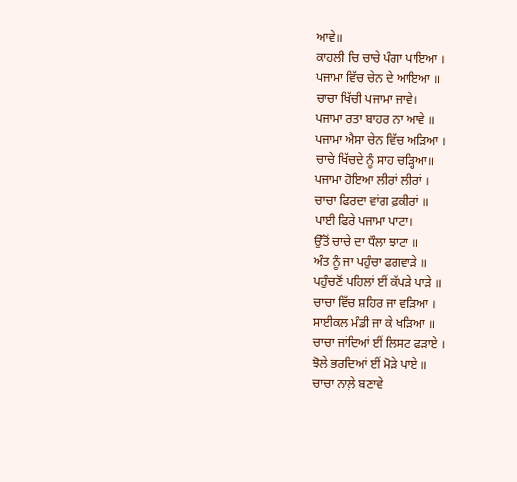ਆਵੇ॥
ਕਾਹਲੀ ਚਿ ਚਾਚੇ ਪੰਗਾ ਪਾਇਆ ।
ਪਜਾਮਾ ਵਿੱਚ ਚੇਨ ਦੇ ਆਇਆ ॥
ਚਾਚਾ ਖਿੱਚੀ ਪਜਾਮਾ ਜਾਵੇ।
ਪਜਾਮਾ ਰਤਾ ਬਾਹਰ ਨਾ ਆਵੇ ॥
ਪਜਾਮਾ ਐਸਾ ਚੇਨ ਵਿੱਚ ਅੜਿਆ ।
ਚਾਚੇ ਖਿੱਚਦੇ ਨੂੰ ਸਾਹ ਚੜ੍ਹਿਆ॥
ਪਜਾਮਾ ਹੋਇਆ ਲੀਰਾਂ ਲੀਰਾਂ ।
ਚਾਚਾ ਫਿਰਦਾ ਵਾਂਗ ਫ਼ਕੀਰਾਂ ॥
ਪਾਈ ਫਿਰੇ ਪਜਾਮਾ ਪਾਟਾ।
ਉੱਤੋਂ ਚਾਚੇ ਦਾ ਧੌਲਾ ਝਾਟਾ ॥
ਅੰਤ ਨੂੰ ਜਾ ਪਹੁੰਚਾ ਫਗਵਾੜੇ ॥
ਪਹੁੰਚਣੋਂ ਪਹਿਲਾਂ ਈਂ ਕੱਪੜੇ ਪਾੜੇ ॥
ਚਾਚਾ ਵਿੱਚ ਸ਼ਹਿਰ ਜਾ ਵੜਿਆ ।
ਸਾਈਕਲ ਮੰਡੀ ਜਾ ਕੇ ਖੜਿਆ ॥
ਚਾਚਾ ਜਾਂਦਿਆਂ ਈਂ ਲਿਸਟ ਫੜਾਏ ।
ਝੋਲੇ ਭਰਦਿਆਂ ਈਂ ਮੋੜੇ ਪਾਏ ॥
ਚਾਚਾ ਨਾਲ਼ੇ ਬਣਾਵੇ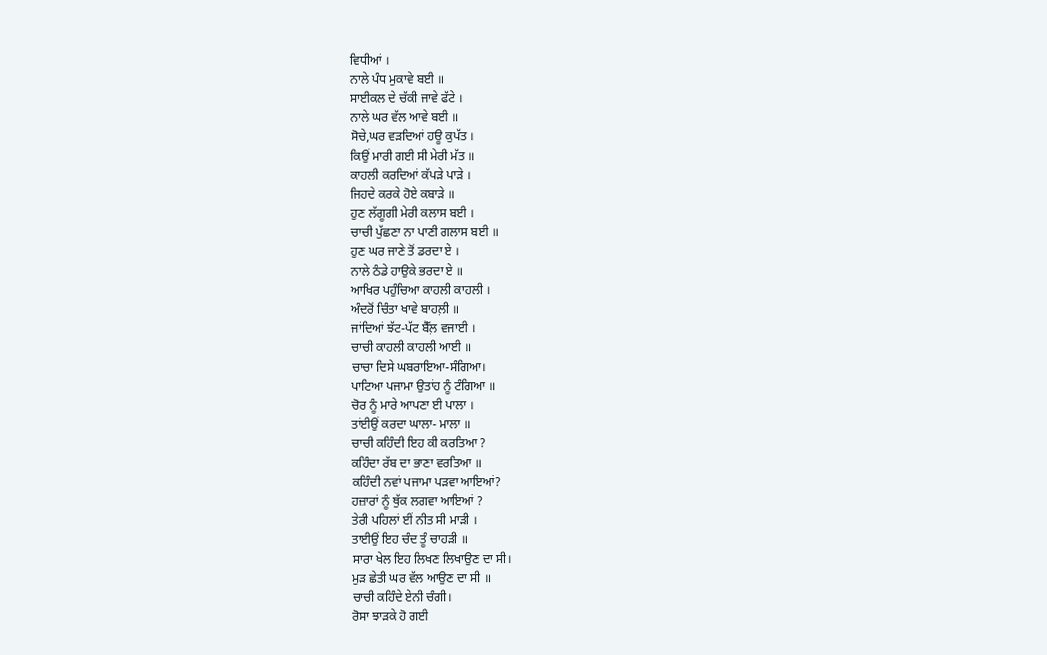ਵਿਧੀਆਂ ।
ਨਾਲੇ ਪੰਧ ਮੁਕਾਵੇ ਬਈ ॥
ਸਾਈਕਲ ਦੇ ਚੱਕੀ ਜਾਵੇ ਫੱਟੇ ।
ਨਾਲੇ ਘਰ ਵੱਲ ਆਵੇ ਬਈ ॥
ਸੋਚੇ,ਘਰ ਵੜਦਿਆਂ ਹਊ ਕੁਪੱਤ ।
ਕਿਉਂ ਮਾਰੀ ਗਈ ਸੀ ਮੇਰੀ ਮੱਤ ॥
ਕਾਹਲੀ ਕਰਦਿਆਂ ਕੱਪੜੇ ਪਾੜੇ ।
ਜਿਹਦੇ ਕਰਕੇ ਹੋਏ ਕਬਾੜੇ ॥
ਹੁਣ ਲੱਗੂਗੀ ਮੇਰੀ ਕਲਾਸ ਬਈ ।
ਚਾਚੀ ਪੁੱਛਣਾ ਨਾ ਪਾਣੀ ਗਲਾਸ ਬਈ ॥
ਹੁਣ ਘਰ ਜਾਣੇ ਤੋਂ ਡਰਦਾ ਏ ।
ਨਾਲੇ ਠੰਡੇ ਹਾਉਕੇ ਭਰਦਾ ਏ ॥
ਆਖਿਰ ਪਹੁੰਚਿਆ ਕਾਹਲੀ ਕਾਹਲੀ ।
ਅੰਦਰੋਂ ਚਿੰਤਾ ਖਾਵੇ ਬਾਹਲ਼ੀ ॥
ਜਾਂਦਿਆਂ ਝੱਟ-ਪੱਟ ਬੈੱਲ਼ ਵਜਾਈ ।
ਚਾਚੀ ਕਾਹਲੀ ਕਾਹਲੀ ਆਈ ॥
ਚਾਚਾ ਦਿਸੇ ਘਬਰਾਇਆ-ਸੰਗਿਆ।
ਪਾਟਿਆ ਪਜਾਮਾ ਉਤਾਂਹ ਨੂੰ ਟੰਗਿਆ ॥
ਚੋਰ ਨੂੰ ਮਾਰੇ ਆਪਣਾ ਈ ਪਾਲਾ ।
ਤਾਂਈਉਂ ਕਰਦਾ ਘਾਲਾ- ਮਾਲਾ ॥
ਚਾਚੀ ਕਹਿੰਦੀ ਇਹ ਕੀ ਕਰਤਿਆ ?
ਕਹਿੰਦਾ ਰੱਬ ਦਾ ਭਾਣਾ ਵਰਤਿਆ ॥
ਕਹਿੰਦੀ ਨਵਾਂ ਪਜਾਮਾ ਪੜਵਾ ਆਇਆਂ?
ਹਜ਼ਾਰਾਂ ਨੂੰ ਥੁੱਕ ਲਗਵਾ ਆਇਆਂ ?
ਤੇਰੀ ਪਹਿਲਾਂ ਈਂ ਨੀਤ ਸੀ ਮਾੜੀ ।
ਤਾਈਉਂ ਇਹ ਚੰਦ ਤੂੰ ਚਾਹੜੀ ॥
ਸਾਰਾ ਖੇਲ ਇਹ ਲਿਖਣ ਲਿਖਾਉਣ ਦਾ ਸੀ।
ਮੁੜ ਛੇਤੀ ਘਰ ਵੱਲ ਆਉਣ ਦਾ ਸੀ ॥
ਚਾਚੀ ਕਹਿੰਦੇ ਏਨੀ ਚੰਗੀ।
ਰੋਸਾ ਝਾੜਕੇ ਹੋ ਗਈ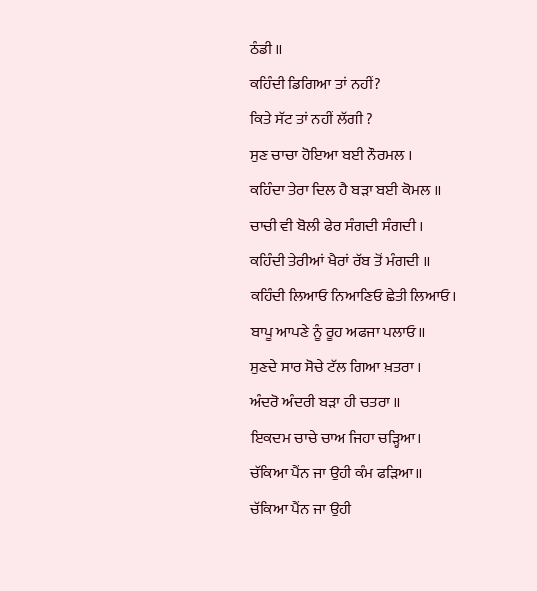ਠੰਡੀ ॥
ਕਹਿੰਦੀ ਡਿਗਿਆ ਤਾਂ ਨਹੀਂ?
ਕਿਤੇ ਸੱਟ ਤਾਂ ਨਹੀਂ ਲੱਗੀ ?
ਸੁਣ ਚਾਚਾ ਹੋਇਆ ਬਈ ਨੌਰਮਲ ।
ਕਹਿੰਦਾ ਤੇਰਾ ਦਿਲ ਹੈ ਬੜਾ ਬਈ ਕੋਮਲ ॥
ਚਾਚੀ ਵੀ ਬੋਲੀ ਫੇਰ ਸੰਗਦੀ ਸੰਗਦੀ ।
ਕਹਿੰਦੀ ਤੇਰੀਆਂ ਖੈਰਾਂ ਰੱਬ ਤੋਂ ਮੰਗਦੀ ॥
ਕਹਿੰਦੀ ਲਿਆਓ ਨਿਆਣਿਓ ਛੇਤੀ ਲਿਆਓ।
ਬਾਪੂ ਆਪਣੇ ਨੂੰ ਰੂਹ ਅਫਜਾ ਪਲਾਓ॥
ਸੁਣਦੇ ਸਾਰ ਸੋਚੇ ਟੱਲ ਗਿਆ ਖ਼ਤਰਾ ।
ਅੰਦਰੋ ਅੰਦਰੀ ਬੜਾ ਹੀ ਚਤਰਾ ॥
ਇਕਦਮ ਚਾਚੇ ਚਾਅ ਜਿਹਾ ਚੜ੍ਹਿਆ।
ਚੱਕਿਆ ਪੈਂਨ ਜਾ ਉਹੀ ਕੰਮ ਫੜਿਆ॥
ਚੱਕਿਆ ਪੈਂਨ ਜਾ ਉਹੀ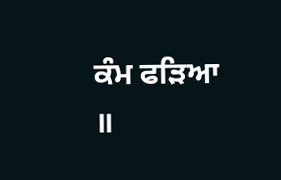ਕੰਮ ਫੜਿਆ ॥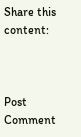Share this content:



Post Comment